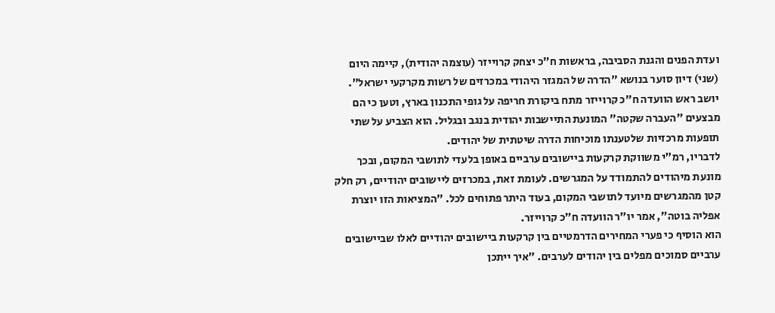ועדת הפנים והגנת הסביבה, בראשות ח"כ יצחק קרוייזר (עוצמה יהודית), קיימה היום (שני) דיון סוער בנושא "הדרה של המגזר היהודי במכרזים של רשות מקרקעי ישראל".
יושב ראש הוועדה ח"כ קרוייזר מתח ביקורת חריפה על גופי התכנון בארץ, וטען כי הם מבצעים "העברה שקטה" המונעת התיישבות יהודית בנגב ובגליל. הוא הצביע על שתי תופעות מרכזיות שלטענתו מוכיחות הדרה שיטתית של יהודים.
לדבריו, רמ"י משווקת קרקעות ביישובים ערביים באופן בלעדי לתושבי המקום, ובכך מונעת מיהודים להתמודד על המגרשים. לעומת זאת, במכרזים ליישובים יהודיים, רק חלק קטן מהמגרשים מיועד לתושבי המקום, בעוד היתר פתוחים לכל. "המציאות הזו יוצרת אפליה בוטה", אמר יו"ר הוועדה ח"כ קרוייזר.
הוא הוסיף כי פערי המחירים הדרמטיים בין קרקעות ביישובים יהודיים לאלו שביישובים ערביים סמוכים מפלים בין יהודים לערבים. "איך ייתכן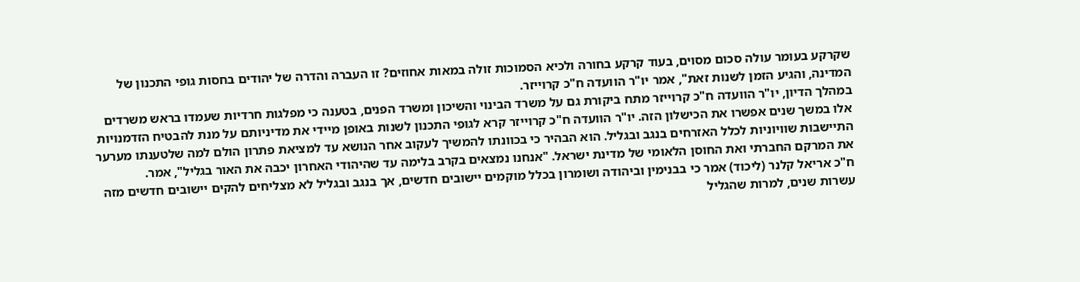שקרקע בעומר עולה סכום מסוים, בעוד קרקע בחורה ולכיא הסמוכות זולה במאות אחוזים? זו העברה והדרה של יהודים בחסות גופי התכנון של המדינה, והגיע הזמן לשנות זאת", אמר יו"ר הוועדה ח"כ קרוייזר.
במהלך הדיון, יו"ר הוועדה ח"כ קרוייזר מתח ביקורת גם על משרד הבינוי והשיכון ומשרד הפנים, בטענה כי מפלגות חרדיות שעמדו בראש משרדים אלו במשך שנים אפשרו את הכישלון הזה. יו"ר הוועדה ח"כ קרוייזר קרא לגופי התכנון לשנות באופן מיידי את מדיניותם על מנת להבטיח הזדמנויות התיישבות שוויוניות לכלל האזרחים בנגב ובגליל. הוא הבהיר כי בכוונתו להמשיך לעקוב אחר הנושא עד למציאת פתרון הולם למה שלטענתו מערער את המרקם החברתי ואת החוסן הלאומי של מדינת ישראל. "אנחנו נמצאים בקרב בלימה עד שהיהודי האחרון יכבה את האור בגליל", אמר.
ח"כ אריאל קלנר (ליכוד) אמר כי בבנימין וביהודה ושומרון בכלל מוקמים יישובים חדשים, אך בנגב ובגליל לא מצליחים להקים יישובים חדשים מזה עשרות שנים, למרות שהגליל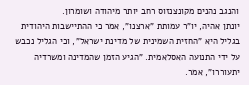והנגב נהנים מקונצנזוס רחב יותר מיהודה ושומרון.
יונתן אהיה, יו"ר עמותת "ארצנו", אמר כי ההתיישבות היהודית בגליל היא "החזית השמינית של מדינת ישראל", וכי הגליל נכבש על ידי התנועה האסלאמית. "הגיע הזמן שהמדינה ומשרדיה יתעוררו", אמר.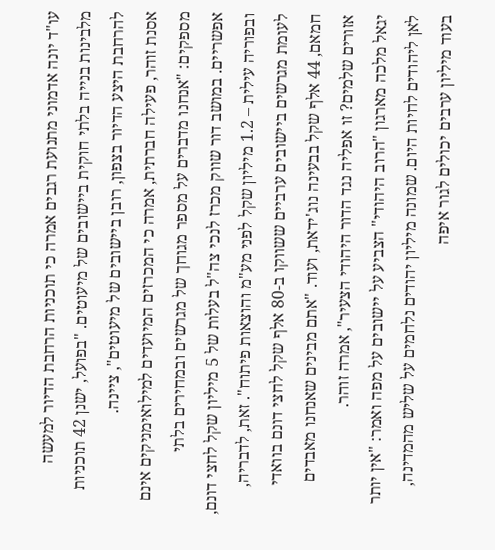עו"ד יונה אדמוני מתנועת רגבים אמרה כי תוכניות הרחבת הדיור למעשה מלבינות בנייה בלתי חוקית ביישובים של מיעוטים. "בפועל, ישנן 42 תוכניות להרחבת היצע הדיור בצפון, רובן ביישובים של מיעוטים", ציינה.
אסנת זוהר, פעילה חברתית, אמרה כי המכרזים המיועדים למילואימניקים אינם מספקים: "אנחנו מדברים על מספר מגוחך של מגרשים ובמחירים בלתי אפשריים. במושב דור שווק מכרז לנכי צה"ל בעלות של 5 מיליון שקל לחצי דונם, ובפוריה עילית – 1.2 מיליון שקל לפני מע"מ והוצאות פיתוח". זאת, לדבריה, לעומת מגרשים ביישובים ערביים ששווקו ב-80 אלף שקל לחצי דונם בוואדי חמאם, 44 אלף שקל בבעינה נוג'ידאת, ועוד. "אתם מבינים שאנחנו מאבדים אזורים שלמים? זו אפליה נגד הדור היהודי הצעיר", אמרה זוהר.
יגאל מלכה מארגון "הרוב היהודי" הצביע על יישובים על מפה ואמר: "אין יותר לאן ליהודים לחיות היום. שמונה מיליון יהודים נלחמים על שליש מהמדינה, בעוד מיליון ערבים יכולים לגור איפה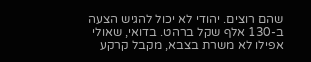שהם רוצים. יהודי לא יכול להגיש הצעה ב-130 אלף שקל ברהט. בדואי, שאולי אפילו לא משרת בצבא, מקבל קרקע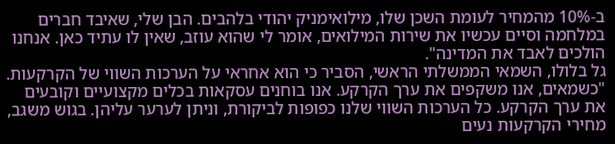ב-10% מהמחיר לעומת השכן שלו, מילואימניק יהודי בלהבים. הבן שלי, שאיבד חברים במלחמה וסיים עכשיו את שירות המילואים, אומר לי שהוא עוזב, שאין לו עתיד כאן. אנחנו הולכים לאבד את המדינה".
גל בלולו, השמאי הממשלתי הראשי, הסביר כי הוא אחראי על הערכות השווי של הקרקעות. "כשמאים, אנו משקפים את ערך הקרקע. אנו בוחנים עסקאות בכלים מקצועיים וקובעים את ערך הקרקע. כל הערכות השווי שלנו כפופות לביקורת, וניתן לערער עליהן. בגוש משגב, מחירי הקרקעות נעים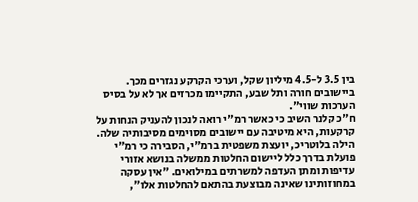בין 3.5 ל-4.5 מיליון שקל, וערכי הקרקע נגזרים מכך. ביישובים חורה ותל שבע, התקיימו מכרזים אך לא על בסיס הערכות שווי".
ח"כ קלנר השיב כי כאשר רמ"י רואה לנכון להעניק הנחות על קרקעות, היא מיטיבה עם יישובים מסוימים מסיבותיה שלה.
הילה בלוטריכ, יועצת משפטית ברמ"י, הסבירה כי רמ"י פועלת בדרך כלל ליישום החלטות ממשלה בנושא אזורי עדיפות ומתן העדפה למשרתים במילואים. "אין עסקה במחוזותינו שאינה מבוצעת בהתאם להחלטות אלו",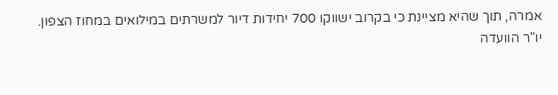אמרה, תוך שהיא מציינת כי בקרוב ישווקו 700 יחידות דיור למשרתים במילואים במחוז הצפון.
יו"ר הוועדה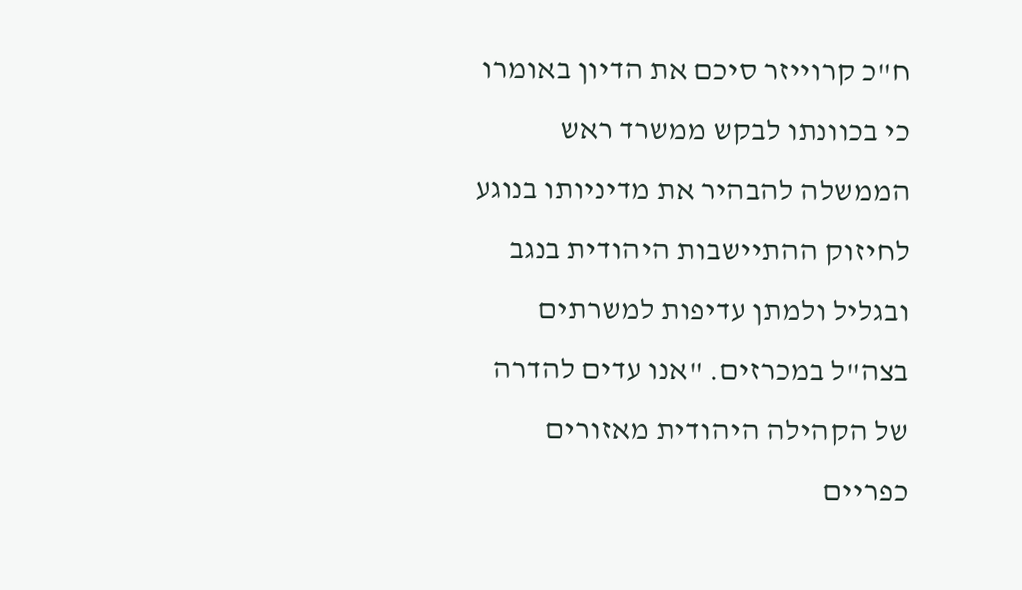ח"כ קרוייזר סיכם את הדיון באומרו כי בכוונתו לבקש ממשרד ראש הממשלה להבהיר את מדיניותו בנוגע לחיזוק ההתיישבות היהודית בנגב ובגליל ולמתן עדיפות למשרתים בצה"ל במכרזים. "אנו עדים להדרה של הקהילה היהודית מאזורים כפריים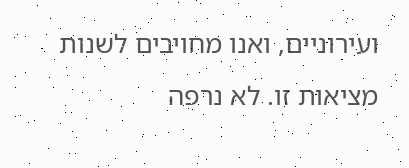ועירוניים, ואנו מחויבים לשנות מציאות זו. לא נרפה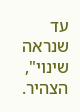עד שנראה שינוי", הצהיר.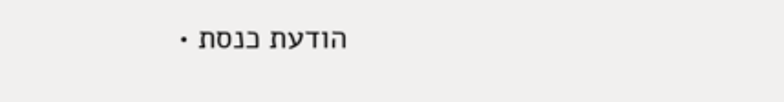הודעת כנסת •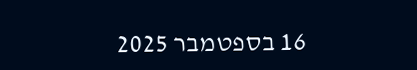16 בספטמבר 2025